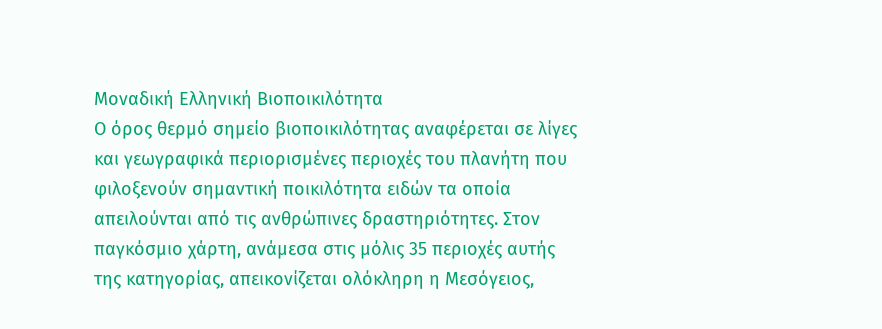Μοναδική Ελληνική Βιοποικιλότητα
Ο όρος θερμό σημείο βιοποικιλότητας αναφέρεται σε λίγες και γεωγραφικά περιορισμένες περιοχές του πλανήτη που φιλοξενούν σημαντική ποικιλότητα ειδών τα οποία απειλούνται από τις ανθρώπινες δραστηριότητες. Στον παγκόσμιο χάρτη, ανάμεσα στις μόλις 35 περιοχές αυτής της κατηγορίας, απεικονίζεται ολόκληρη η Μεσόγειος,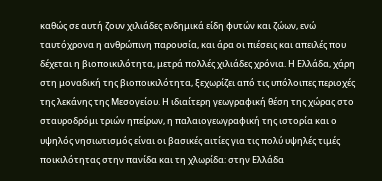καθώς σε αυτή ζουν χιλιάδες ενδημικά είδη φυτών και ζώων, ενώ ταυτόχρονα η ανθρώπινη παρουσία, και άρα οι πιέσεις και απειλές που δέχεται η βιοποικιλότητα, μετρά πολλές χιλιάδες χρόνια. Η Ελλάδα, χάρη στη μοναδική της βιοποικιλότητα, ξεχωρίζει από τις υπόλοιπες περιοχές της λεκάνης της Μεσογείου. Η ιδιαίτερη γεωγραφική θέση της χώρας στο σταυροδρόμι τριών ηπείρων, η παλαιογεωγραφική της ιστορία και ο υψηλός νησιωτισμός είναι οι βασικές αιτίες για τις πολύ υψηλές τιμές ποικιλότητας στην πανίδα και τη χλωρίδα: στην Ελλάδα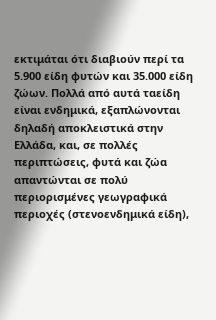εκτιμάται ότι διαβιούν περί τα 5.900 είδη φυτών και 35.000 είδη ζώων. Πολλά από αυτά ταείδη είναι ενδημικά, εξαπλώνονται δηλαδή αποκλειστικά στην Ελλάδα, και, σε πολλές περιπτώσεις, φυτά και ζώα απαντώνται σε πολύ περιορισμένες γεωγραφικά περιοχές (στενοενδημικά είδη),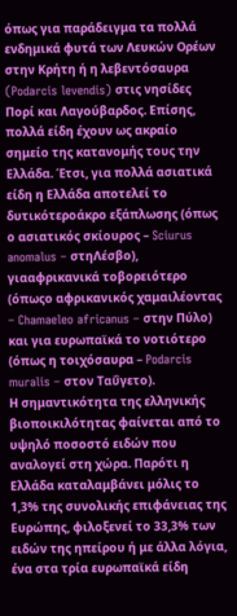όπως για παράδειγμα τα πολλά ενδημικά φυτά των Λευκών Ορέων στην Κρήτη ή η λεβεντόσαυρα (Podarcis levendis) στις νησίδες Πορί και Λαγούβαρδος. Επίσης, πολλά είδη έχουν ως ακραίο σημείο της κατανομής τους την Ελλάδα. Έτσι, για πολλά ασιατικά είδη η Ελλάδα αποτελεί το δυτικότεροάκρο εξάπλωσης (όπως ο ασιατικός σκίουρος – Sciurus anomalus – στηΛέσβο), γιααφρικανικά τοβορειότερο (όπωςο αφρικανικός χαμαιλέοντας – Chamaeleo africanus – στην Πύλο) και για ευρωπαϊκά το νοτιότερο (όπως η τοιχόσαυρα – Podarcis muralis – στον Ταΰγετο).
Η σημαντικότητα της ελληνικής βιοποικιλότητας φαίνεται από το υψηλό ποσοστό ειδών που αναλογεί στη χώρα. Παρότι η Ελλάδα καταλαμβάνει μόλις το
1,3% της συνολικής επιφάνειας της Ευρώπης, φιλοξενεί το 33,3% των ειδών της ηπείρου ή με άλλα λόγια, ένα στα τρία ευρωπαϊκά είδη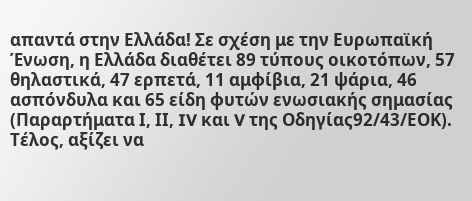απαντά στην Ελλάδα! Σε σχέση με την Ευρωπαϊκή Ένωση, η Ελλάδα διαθέτει 89 τύπους οικοτόπων, 57 θηλαστικά, 47 ερπετά, 11 αμφίβια, 21 ψάρια, 46 ασπόνδυλα και 65 είδη φυτών ενωσιακής σημασίας (Παραρτήματα Ι, ΙΙ, IV και V της Οδηγίας92/43/ΕΟΚ). Τέλος, αξίζει να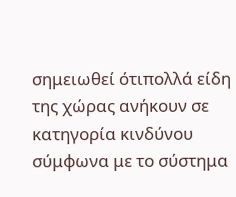σημειωθεί ότιπολλά είδη της χώρας ανήκουν σε κατηγορία κινδύνου σύμφωνα με το σύστημα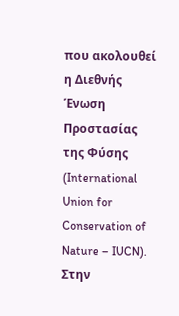που ακολουθεί η Διεθνής Ένωση Προστασίας της Φύσης (International Union for Conservation of Nature – IUCN). Στην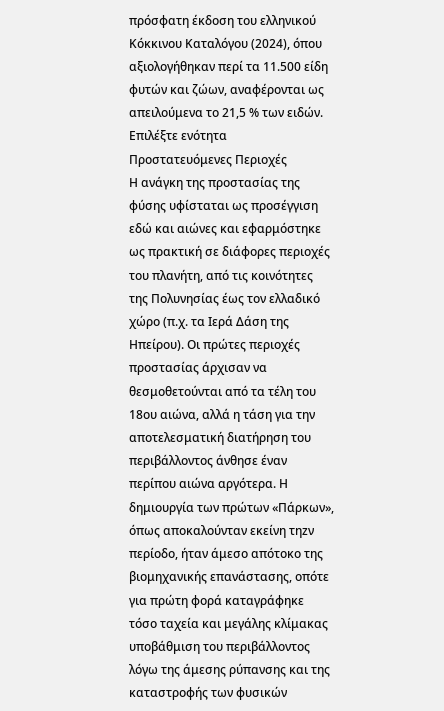πρόσφατη έκδοση του ελληνικού Κόκκινου Καταλόγου (2024), όπου αξιολογήθηκαν περί τα 11.500 είδη φυτών και ζώων, αναφέρονται ως απειλούμενα το 21,5 % των ειδών.
Επιλέξτε ενότητα
Προστατευόμενες Περιοχές
Η ανάγκη της προστασίας της φύσης υφίσταται ως προσέγγιση εδώ και αιώνες και εφαρμόστηκε ως πρακτική σε διάφορες περιοχές του πλανήτη, από τις κοινότητες της Πολυνησίας έως τον ελλαδικό χώρο (π.χ. τα Ιερά Δάση της Ηπείρου). Οι πρώτες περιοχές προστασίας άρχισαν να θεσμοθετούνται από τα τέλη του 18ου αιώνα, αλλά η τάση για την αποτελεσματική διατήρηση του περιβάλλοντος άνθησε έναν περίπου αιώνα αργότερα. Η δημιουργία των πρώτων «Πάρκων», όπως αποκαλούνταν εκείνη τηzν περίοδο, ήταν άμεσο απότοκο της βιομηχανικής επανάστασης, οπότε για πρώτη φορά καταγράφηκε τόσο ταχεία και μεγάλης κλίμακας υποβάθμιση του περιβάλλοντος λόγω της άμεσης ρύπανσης και της καταστροφής των φυσικών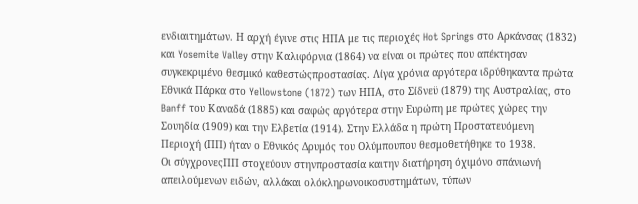ενδιαιτημάτων. Η αρχή έγινε στις ΗΠΑ με τις περιοχές Hot Springs στο Αρκάνσας (1832) και Yosemite Valley στην Καλιφόρνια (1864) να είναι οι πρώτες που απέκτησαν συγκεκριμένο θεσμικό καθεστώςπροστασίας. Λίγα χρόνια αργότερα ιδρύθηκαντα πρώτα Εθνικά Πάρκα στο Yellowstone (1872) των ΗΠΑ, στο Σίδνεϋ (1879) της Αυστραλίας, στo Banff του Καναδά (1885) και σαφώς αργότερα στην Ευρώπη με πρώτες χώρες την Σουηδία (1909) και την Ελβετία (1914). Στην Ελλάδα η πρώτη Προστατευόμενη Περιοχή (ΠΠ) ήταν ο Εθνικός Δρυμός του Ολύμπουπου θεσμοθετήθηκε το 1938.
Οι σύγχρονεςΠΠ στοχεύουν στηνπροστασία καιτην διατήρηση όχιμόνο σπάνιωνή απειλούμενων ειδών, αλλάκαι ολόκληρωνοικοσυστημάτων, τύπων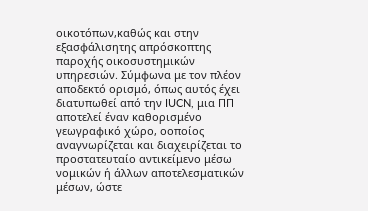οικοτόπων,καθώς και στην εξασφάλισητης απρόσκοπτης παροχής οικοσυστημικών υπηρεσιών. Σύμφωνα με τον πλέον αποδεκτό ορισμό, όπως αυτός έχει διατυπωθεί από την IUCN, μια ΠΠ αποτελεί έναν καθορισμένο γεωγραφικό χώρο, οοποίος αναγνωρίζεται και διαχειρίζεται το προστατευταίο αντικείμενο μέσω νομικών ή άλλων αποτελεσματικών μέσων, ώστε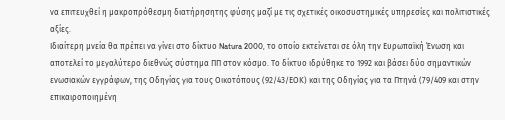να επιτευχθεί η μακροπρόθεσμη διατήρησητης φύσης μαζί με τις σχετικές οικοσυστημικές υπηρεσίες και πολιτιστικές αξίες.
Ιδιαίτερη μνεία θα πρέπει να γίνει στο δίκτυο Natura 2000, το οποίο εκτείνεται σε όλη την Ευρωπαϊκή Ένωση και αποτελεί το μεγαλύτερο διεθνώς σύστημα ΠΠ στον κόσμο. Το δίκτυο ιδρύθηκε το 1992 και βάσει δύο σημαντικών ενωσιακών εγγράφων, της Οδηγίας για τους Οικοτόπους (92/43/ΕΟΚ) και της Οδηγίας για τα Πτηνά (79/409 και στην επικαιροποιημένη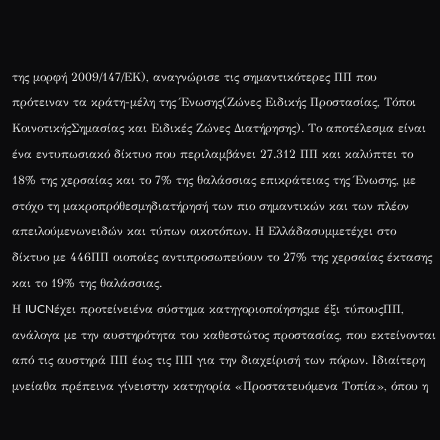της μορφή 2009/147/ΕΚ), αναγνώρισε τις σημαντικότερες ΠΠ που πρότειναν τα κράτη-μέλη της Ένωσης(Ζώνες Ειδικής Προστασίας, Τόποι ΚοινοτικήςΣημασίας και Ειδικές Ζώνες Διατήρησης). Το αποτέλεσμα είναι ένα εντυπωσιακό δίκτυο που περιλαμβάνει 27.312 ΠΠ και καλύπτει το 18% της χερσαίας και το 7% της θαλάσσιας επικράτειας της Ένωσης, με στόχο τη μακροπρόθεσμηδιατήρησή των πιο σημαντικών και των πλέον απειλούμενωνειδών και τύπων οικοτόπων. Η Ελλάδασυμμετέχει στο δίκτυο με 446ΠΠ οιοποίες αντιπροσωπεύουν το 27% της χερσαίας έκτασης και το 19% της θαλάσσιας.
Η IUCNέχει προτείνειένα σύστημα κατηγοριοποίησηςμε έξι τύπουςΠΠ, ανάλογα με την αυστηρότητα του καθεστώτος προστασίας, που εκτείνονται από τις αυστηρά ΠΠ έως τις ΠΠ για την διαχείρισή των πόρων. Ιδιαίτερη μνείαθα πρέπεινα γίνειστην κατηγορία «Προστατευόμενα Τοπία», όπου η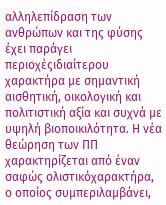αλληλεπίδραση των ανθρώπων και της φύσης έχει παράγει περιοχέςιδιαίτερου χαρακτήρα με σημαντική αισθητική, οικολογική και πολιτιστική αξία και συχνά με υψηλή βιοποικιλότητα. Η νέα θεώρηση των ΠΠ χαρακτηρίζεται από έναν σαφώς ολιστικόχαρακτήρα, ο οποίος συμπεριλαμβάνει,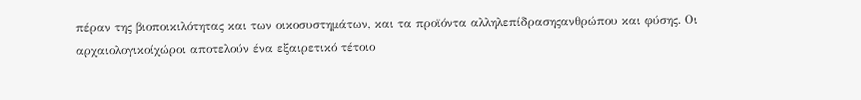πέραν της βιοποικιλότητας και των οικοσυστημάτων, και τα προϊόντα αλληλεπίδρασηςανθρώπου και φύσης. Οι αρχαιολογικοίχώροι αποτελούν ένα εξαιρετικό τέτοιο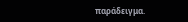παράδειγμα.